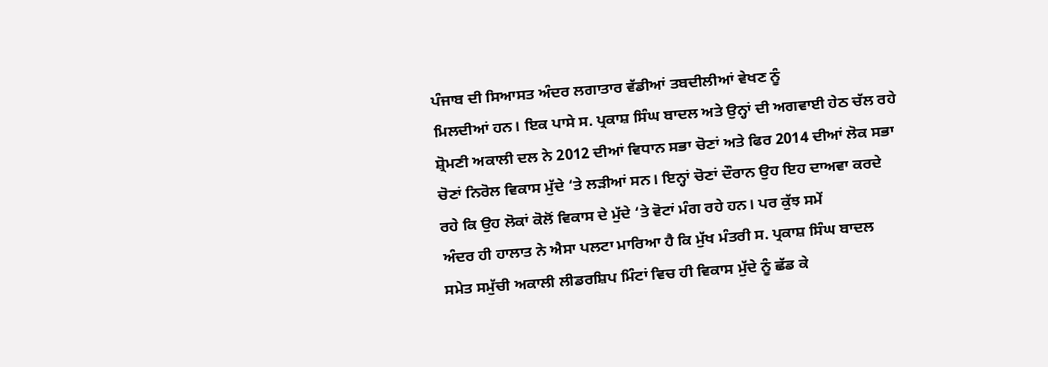ਪੰਜਾਬ ਦੀ ਸਿਆਸਤ ਅੰਦਰ ਲਗਾਤਾਰ ਵੱਡੀਆਂ ਤਬਦੀਲੀਆਂ ਵੇਖਣ ਨੂੰ
ਮਿਲਦੀਆਂ ਹਨ। ਇਕ ਪਾਸੇ ਸ. ਪ੍ਰਕਾਸ਼ ਸਿੰਘ ਬਾਦਲ ਅਤੇ ਉਨ੍ਹਾਂ ਦੀ ਅਗਵਾਈ ਹੇਠ ਚੱਲ ਰਹੇ
ਸ਼੍ਰੋਮਣੀ ਅਕਾਲੀ ਦਲ ਨੇ 2012 ਦੀਆਂ ਵਿਧਾਨ ਸਭਾ ਚੋਣਾਂ ਅਤੇ ਫਿਰ 2014 ਦੀਆਂ ਲੋਕ ਸਭਾ
ਚੋਣਾਂ ਨਿਰੋਲ ਵਿਕਾਸ ਮੁੱਦੇ ‘ਤੇ ਲੜੀਆਂ ਸਨ। ਇਨ੍ਹਾਂ ਚੋਣਾਂ ਦੌਰਾਨ ਉਹ ਇਹ ਦਾਅਵਾ ਕਰਦੇ
ਰਹੇ ਕਿ ਉਹ ਲੋਕਾਂ ਕੋਲੋਂ ਵਿਕਾਸ ਦੇ ਮੁੱਦੇ ‘ਤੇ ਵੋਟਾਂ ਮੰਗ ਰਹੇ ਹਨ। ਪਰ ਕੁੱਝ ਸਮੇਂ
ਅੰਦਰ ਹੀ ਹਾਲਾਤ ਨੇ ਐਸਾ ਪਲਟਾ ਮਾਰਿਆ ਹੈ ਕਿ ਮੁੱਖ ਮੰਤਰੀ ਸ. ਪ੍ਰਕਾਸ਼ ਸਿੰਘ ਬਾਦਲ
ਸਮੇਤ ਸਮੁੱਚੀ ਅਕਾਲੀ ਲੀਡਰਸ਼ਿਪ ਮਿੰਟਾਂ ਵਿਚ ਹੀ ਵਿਕਾਸ ਮੁੱਦੇ ਨੂੰ ਛੱਡ ਕੇ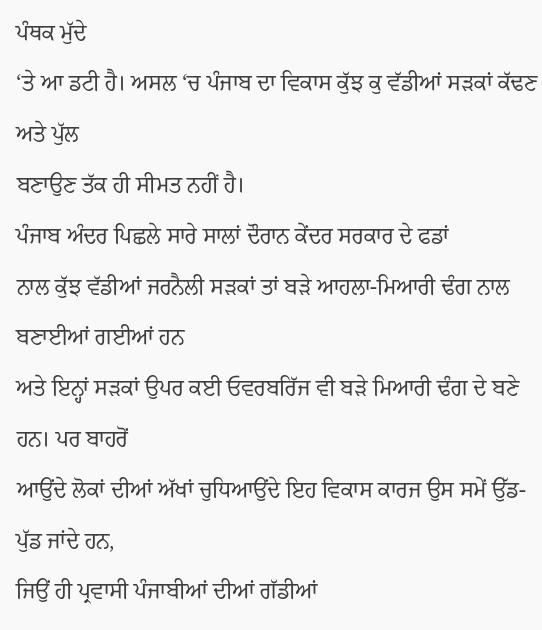ਪੰਥਕ ਮੁੱਦੇ
‘ਤੇ ਆ ਡਟੀ ਹੈ। ਅਸਲ ‘ਚ ਪੰਜਾਬ ਦਾ ਵਿਕਾਸ ਕੁੱਝ ਕੁ ਵੱਡੀਆਂ ਸੜਕਾਂ ਕੱਢਣ ਅਤੇ ਪੁੱਲ
ਬਣਾਉਣ ਤੱਕ ਹੀ ਸੀਮਤ ਨਹੀਂ ਹੈ।
ਪੰਜਾਬ ਅੰਦਰ ਪਿਛਲੇ ਸਾਰੇ ਸਾਲਾਂ ਦੌਰਾਨ ਕੇਂਦਰ ਸਰਕਾਰ ਦੇ ਫਡਾਂ
ਨਾਲ ਕੁੱਝ ਵੱਡੀਆਂ ਜਰਨੈਲੀ ਸੜਕਾਂ ਤਾਂ ਬੜੇ ਆਹਲਾ-ਮਿਆਰੀ ਢੰਗ ਨਾਲ ਬਣਾਈਆਂ ਗਈਆਂ ਹਨ
ਅਤੇ ਇਨ੍ਹਾਂ ਸੜਕਾਂ ਉਪਰ ਕਈ ਓਵਰਬਰਿੱਜ ਵੀ ਬੜੇ ਮਿਆਰੀ ਢੰਗ ਦੇ ਬਣੇ ਹਨ। ਪਰ ਬਾਹਰੋਂ
ਆਉਂਦੇ ਲੋਕਾਂ ਦੀਆਂ ਅੱਖਾਂ ਚੁਧਿਆਉਂਦੇ ਇਹ ਵਿਕਾਸ ਕਾਰਜ ਉਸ ਸਮੇਂ ਉੱਡ-ਪੁੱਡ ਜਾਂਦੇ ਹਨ,
ਜਿਉਂ ਹੀ ਪ੍ਰਵਾਸੀ ਪੰਜਾਬੀਆਂ ਦੀਆਂ ਗੱਡੀਆਂ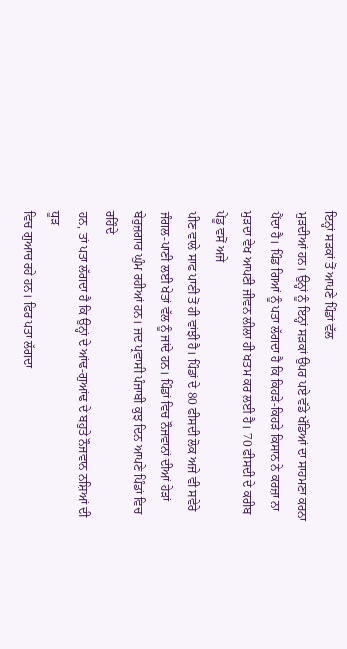ਇਨ੍ਹਾਂ ਸੜਕਾਂ ਤੋਂ ਆਪਣੇ ਪਿੰਡਾਂ ਵੱਲ
ਮੁੜਦੀਆਂ ਹਨ। ਉਨ੍ਹਾਂ ਨੂੰ ਇਨ੍ਹਾਂ ਸੜਕਾਂ ਉਪਰ ਪਏ ਵੱਡੇ ਖੱਡਿਆਂ ਦਾ ਸਾਹਮਣਾ ਕਰਨਾ
ਪੈਂਦਾ ਹੈ। ਪਿੰਡ ਗਿਆਂ ਨੂੰ ਪਤਾ ਲੱਗਦਾ ਹੈ ਕਿ ਕਿਹੜੇ-ਕਿਹੜੇ ਕਿਸਾਨ ਨੇ ਕਰਜ਼ਾ ਨਾ
ਮੁੜਦਾ ਵੇਖ ਆਪਣੀ ਜੀਵਨ ਲੀਲਾ ਹੀ ਖਤਮ ਕਰ ਲਈ ਹੈ। 70 ਫੀਸਦੀ ਦੇ ਕਰੀਬ ਪੇਂਡੂ ਵਸੋਂ ਅਜੇ
ਪੀਣ ਵਾਲੇ ਸਾਫ ਪਾਣੀ ਤੋਂ ਹੀ ਵਾਂਝੀ ਹੈ। ਪਿੰਡਾਂ ਦੇ 80 ਫੀਸਦੀ ਲੋਕ ਅਜੇ ਵੀ ਸਵੇਰੇ
ਜੰਗਲ-ਪਾਣੀ ਲਈ ਖੇਤਾਂ ਵੱਲ ਨੂੰ ਜਾਂਦੇ ਹਨ। ਪਿੰਡਾਂ ਵਿਚ ਨੌਜਵਾਨਾਂ ਦੀਆਂ ਹੇੜਾਂ
ਬੇਰੁਜ਼ਗਾਰ ਘੁੰਮ ਰਹੀਆਂ ਹਨ। ਜਦ ਪ੍ਰਵਾਸੀ ਪੰਜਾਬੀ ਕੁਝ ਦਿਨ ਆਪਣੇ ਪਿੰਡਾਂ ਵਿਚ ਰਹਿੰਦੇ
ਹਨ, ਤਾਂ ਪਤਾ ਲੱਗਦਾ ਹੈ ਕਿ ਉਨ੍ਹਾਂ ਦੇ ਆਂਢ-ਗੁਆਂਢ ਦੇ ਬਹੁਤੇ ਨੌਜਵਾਨ ਨਸ਼ਿਆਂ ਦੀ ਧੂੜ
ਵਿਚ ਗੁਆਚ ਰਹੇ ਹਨ। ਫਿਰ ਪਤਾ ਲੱਗਦਾ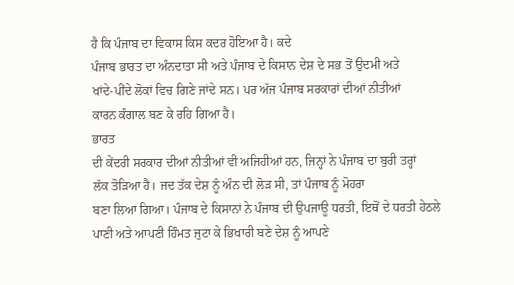ਹੈ ਕਿ ਪੰਜਾਬ ਦਾ ਵਿਕਾਸ ਕਿਸ ਕਦਰ ਹੋਇਆ ਹੈ। ਕਦੇ
ਪੰਜਾਬ ਭਾਰਤ ਦਾ ਅੰਨਦਾਤਾ ਸੀ ਅਤੇ ਪੰਜਾਬ ਦੇ ਕਿਸਾਨ ਦੇਸ਼ ਦੇ ਸਭ ਤੋਂ ਉਦਮੀ ਅਤੇ
ਖਾਂਦੇ-ਪੀਂਦੇ ਲੋਕਾਂ ਵਿਚ ਗਿਣੇ ਜਾਂਦੇ ਸਨ। ਪਰ ਅੱਜ ਪੰਜਾਬ ਸਰਕਾਰਾਂ ਦੀਆਂ ਨੀਤੀਆਂ
ਕਾਰਨ ਕੰਗਾਲ ਬਣ ਕੇ ਰਹਿ ਗਿਆ ਹੈ।
ਭਾਰਤ
ਦੀ ਕੇਂਦਰੀ ਸਰਕਾਰ ਦੀਆਂ ਨੀਤੀਆਂ ਵੀ ਅਜਿਹੀਆਂ ਹਨ, ਜਿਨ੍ਹਾਂ ਨੇ ਪੰਜਾਬ ਦਾ ਬੁਰੀ ਤਰ੍ਹਾਂ
ਲੱਕ ਤੋੜਿਆ ਹੈ। ਜਦ ਤੱਕ ਦੇਸ਼ ਨੂੰ ਅੰਨ ਦੀ ਲੋੜ ਸੀ, ਤਾਂ ਪੰਜਾਬ ਨੂੰ ਮੋਹਰਾ
ਬਣਾ ਲਿਆ ਗਿਆ। ਪੰਜਾਬ ਦੇ ਕਿਸਾਨਾਂ ਨੇ ਪੰਜਾਬ ਦੀ ਉਪਜਾਊ ਧਰਤੀ, ਇਥੋਂ ਦੇ ਧਰਤੀ ਹੇਠਲੇ
ਪਾਣੀ ਅਤੇ ਆਪਣੀ ਹਿੰਮਤ ਜੁਟਾ ਕੇ ਭਿਖਾਰੀ ਬਣੇ ਦੇਸ਼ ਨੂੰ ਆਪਣੇ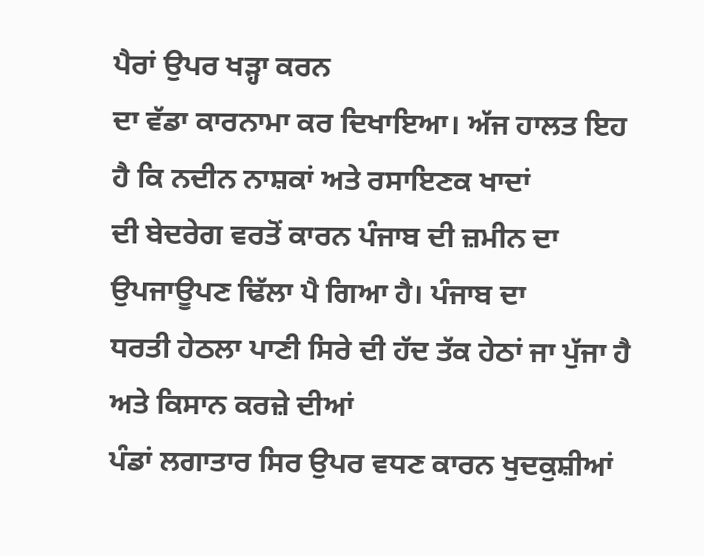ਪੈਰਾਂ ਉਪਰ ਖੜ੍ਹਾ ਕਰਨ
ਦਾ ਵੱਡਾ ਕਾਰਨਾਮਾ ਕਰ ਦਿਖਾਇਆ। ਅੱਜ ਹਾਲਤ ਇਹ ਹੈ ਕਿ ਨਦੀਨ ਨਾਸ਼ਕਾਂ ਅਤੇ ਰਸਾਇਣਕ ਖਾਦਾਂ
ਦੀ ਬੇਦਰੇਗ ਵਰਤੋਂ ਕਾਰਨ ਪੰਜਾਬ ਦੀ ਜ਼ਮੀਨ ਦਾ ਉਪਜਾਊਪਣ ਢਿੱਲਾ ਪੈ ਗਿਆ ਹੈ। ਪੰਜਾਬ ਦਾ
ਧਰਤੀ ਹੇਠਲਾ ਪਾਣੀ ਸਿਰੇ ਦੀ ਹੱਦ ਤੱਕ ਹੇਠਾਂ ਜਾ ਪੁੱਜਾ ਹੈ ਅਤੇ ਕਿਸਾਨ ਕਰਜ਼ੇ ਦੀਆਂ
ਪੰਡਾਂ ਲਗਾਤਾਰ ਸਿਰ ਉਪਰ ਵਧਣ ਕਾਰਨ ਖੁਦਕੁਸ਼ੀਆਂ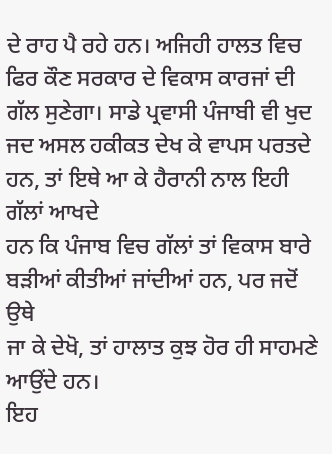ਦੇ ਰਾਹ ਪੈ ਰਹੇ ਹਨ। ਅਜਿਹੀ ਹਾਲਤ ਵਿਚ
ਫਿਰ ਕੌਣ ਸਰਕਾਰ ਦੇ ਵਿਕਾਸ ਕਾਰਜਾਂ ਦੀ ਗੱਲ ਸੁਣੇਗਾ। ਸਾਡੇ ਪ੍ਰਵਾਸੀ ਪੰਜਾਬੀ ਵੀ ਖੁਦ
ਜਦ ਅਸਲ ਹਕੀਕਤ ਦੇਖ ਕੇ ਵਾਪਸ ਪਰਤਦੇ ਹਨ, ਤਾਂ ਇਥੇ ਆ ਕੇ ਹੈਰਾਨੀ ਨਾਲ ਇਹੀ ਗੱਲਾਂ ਆਖਦੇ
ਹਨ ਕਿ ਪੰਜਾਬ ਵਿਚ ਗੱਲਾਂ ਤਾਂ ਵਿਕਾਸ ਬਾਰੇ ਬੜੀਆਂ ਕੀਤੀਆਂ ਜਾਂਦੀਆਂ ਹਨ, ਪਰ ਜਦੋਂ ਉਥੇ
ਜਾ ਕੇ ਦੇਖੋ, ਤਾਂ ਹਾਲਾਤ ਕੁਝ ਹੋਰ ਹੀ ਸਾਹਮਣੇ ਆਉਂਦੇ ਹਨ।
ਇਹ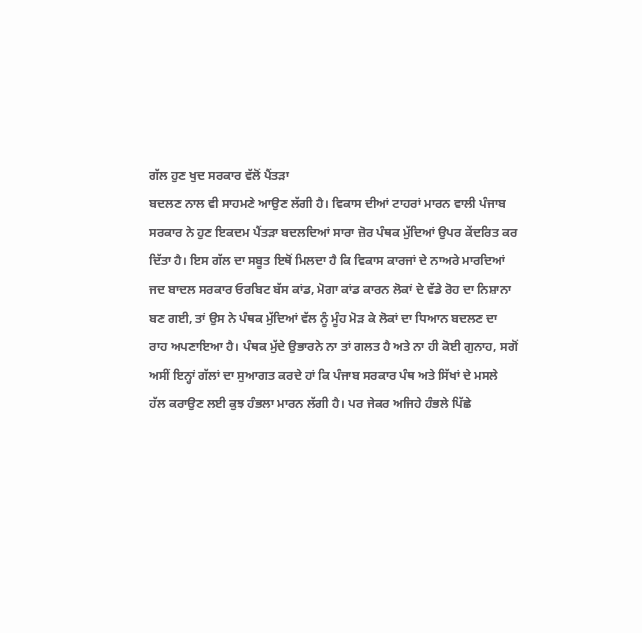ਗੱਲ ਹੁਣ ਖੁਦ ਸਰਕਾਰ ਵੱਲੋਂ ਪੈਂਤੜਾ
ਬਦਲਣ ਨਾਲ ਵੀ ਸਾਹਮਣੇ ਆਉਣ ਲੱਗੀ ਹੈ। ਵਿਕਾਸ ਦੀਆਂ ਟਾਹਰਾਂ ਮਾਰਨ ਵਾਲੀ ਪੰਜਾਬ
ਸਰਕਾਰ ਨੇ ਹੁਣ ਇਕਦਮ ਪੈਂਤੜਾ ਬਦਲਦਿਆਂ ਸਾਰਾ ਜ਼ੋਰ ਪੰਥਕ ਮੁੱਦਿਆਂ ਉਪਰ ਕੇਂਦਰਿਤ ਕਰ
ਦਿੱਤਾ ਹੈ। ਇਸ ਗੱਲ ਦਾ ਸਬੂਤ ਇਥੋਂ ਮਿਲਦਾ ਹੈ ਕਿ ਵਿਕਾਸ ਕਾਰਜਾਂ ਦੇ ਨਾਅਰੇ ਮਾਰਦਿਆਂ
ਜਦ ਬਾਦਲ ਸਰਕਾਰ ਓਰਬਿਟ ਬੱਸ ਕਾਂਡ, ਮੋਗਾ ਕਾਂਡ ਕਾਰਨ ਲੋਕਾਂ ਦੇ ਵੱਡੇ ਰੋਹ ਦਾ ਨਿਸ਼ਾਨਾ
ਬਣ ਗਈ, ਤਾਂ ਉਸ ਨੇ ਪੰਥਕ ਮੁੱਦਿਆਂ ਵੱਲ ਨੂੰ ਮੂੰਹ ਮੋੜ ਕੇ ਲੋਕਾਂ ਦਾ ਧਿਆਨ ਬਦਲਣ ਦਾ
ਰਾਹ ਅਪਣਾਇਆ ਹੈ। ਪੰਥਕ ਮੁੱਦੇ ਉਭਾਰਨੇ ਨਾ ਤਾਂ ਗਲਤ ਹੈ ਅਤੇ ਨਾ ਹੀ ਕੋਈ ਗੁਨਾਹ, ਸਗੋਂ
ਅਸੀਂ ਇਨ੍ਹਾਂ ਗੱਲਾਂ ਦਾ ਸੁਆਗਤ ਕਰਦੇ ਹਾਂ ਕਿ ਪੰਜਾਬ ਸਰਕਾਰ ਪੰਥ ਅਤੇ ਸਿੱਖਾਂ ਦੇ ਮਸਲੇ
ਹੱਲ ਕਰਾਉਣ ਲਈ ਕੁਝ ਹੰਭਲਾ ਮਾਰਨ ਲੱਗੀ ਹੈ। ਪਰ ਜੇਕਰ ਅਜਿਹੇ ਹੰਭਲੇ ਪਿੱਛੇ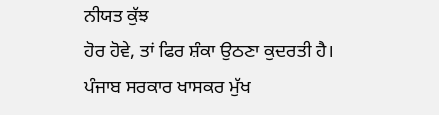ਨੀਯਤ ਕੁੱਝ
ਹੋਰ ਹੋਵੇ, ਤਾਂ ਫਿਰ ਸ਼ੰਕਾ ਉਠਣਾ ਕੁਦਰਤੀ ਹੈ।
ਪੰਜਾਬ ਸਰਕਾਰ ਖਾਸਕਰ ਮੁੱਖ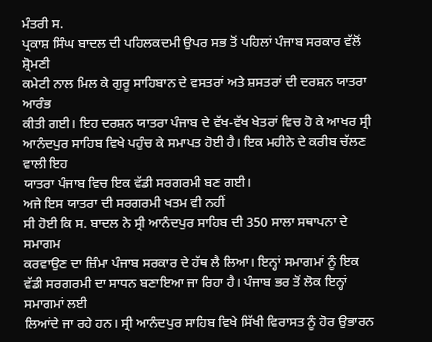ਮੰਤਰੀ ਸ.
ਪ੍ਰਕਾਸ਼ ਸਿੰਘ ਬਾਦਲ ਦੀ ਪਹਿਲਕਦਮੀ ਉਪਰ ਸਭ ਤੋਂ ਪਹਿਲਾਂ ਪੰਜਾਬ ਸਰਕਾਰ ਵੱਲੋਂ ਸ਼੍ਰੋਮਣੀ
ਕਮੇਟੀ ਨਾਲ ਮਿਲ ਕੇ ਗੁਰੂ ਸਾਹਿਬਾਨ ਦੇ ਵਸਤਰਾਂ ਅਤੇ ਸ਼ਸਤਰਾਂ ਦੀ ਦਰਸ਼ਨ ਯਾਤਰਾ ਆਰੰਭ
ਕੀਤੀ ਗਈ। ਇਹ ਦਰਸ਼ਨ ਯਾਤਰਾ ਪੰਜਾਬ ਦੇ ਵੱਖ-ਵੱਖ ਖੇਤਰਾਂ ਵਿਚ ਹੋ ਕੇ ਆਖਰ ਸ੍ਰੀ
ਆਨੰਦਪੁਰ ਸਾਹਿਬ ਵਿਖੇ ਪਹੁੰਚ ਕੇ ਸਮਾਪਤ ਹੋਈ ਹੈ। ਇਕ ਮਹੀਨੇ ਦੇ ਕਰੀਬ ਚੱਲਣ ਵਾਲੀ ਇਹ
ਯਾਤਰਾ ਪੰਜਾਬ ਵਿਚ ਇਕ ਵੱਡੀ ਸਰਗਰਮੀ ਬਣ ਗਈ।
ਅਜੇ ਇਸ ਯਾਤਰਾ ਦੀ ਸਰਗਰਮੀ ਖਤਮ ਵੀ ਨਹੀਂ
ਸੀ ਹੋਈ ਕਿ ਸ. ਬਾਦਲ ਨੇ ਸ੍ਰੀ ਆਨੰਦਪੁਰ ਸਾਹਿਬ ਦੀ 350 ਸਾਲਾ ਸਥਾਪਨਾ ਦੇ ਸਮਾਗਮ
ਕਰਵਾਉਣ ਦਾ ਜ਼ਿੰਮਾ ਪੰਜਾਬ ਸਰਕਾਰ ਦੇ ਹੱਥ ਲੈ ਲਿਆ। ਇਨ੍ਹਾਂ ਸਮਾਗਮਾਂ ਨੂੰ ਇਕ
ਵੱਡੀ ਸਰਗਰਮੀ ਦਾ ਸਾਧਨ ਬਣਾਇਆ ਜਾ ਰਿਹਾ ਹੈ। ਪੰਜਾਬ ਭਰ ਤੋਂ ਲੋਕ ਇਨ੍ਹਾਂ ਸਮਾਗਮਾਂ ਲਈ
ਲਿਆਂਦੇ ਜਾ ਰਹੇ ਹਨ। ਸ੍ਰੀ ਆਨੰਦਪੁਰ ਸਾਹਿਬ ਵਿਖੇ ਸਿੱਖੀ ਵਿਰਾਸਤ ਨੂੰ ਹੋਰ ਉਭਾਰਨ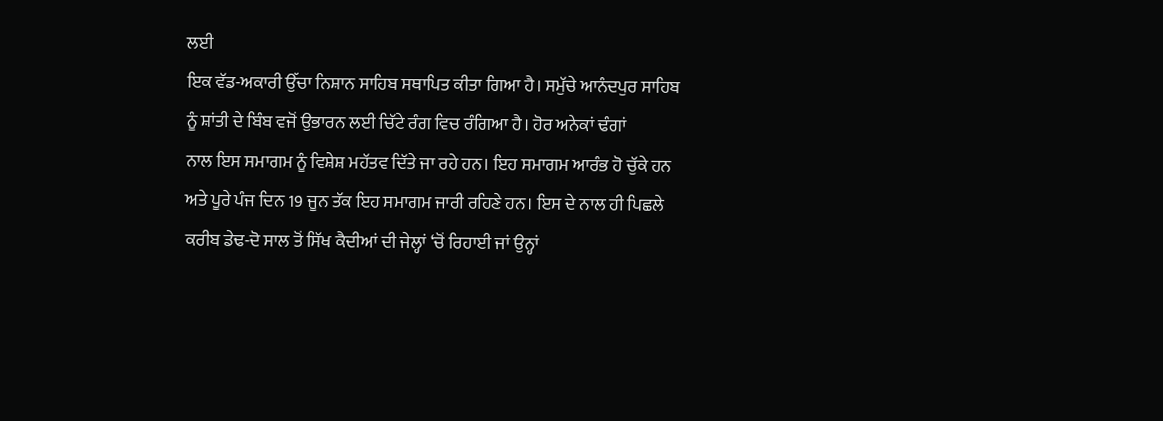ਲਈ
ਇਕ ਵੱਡ-ਅਕਾਰੀ ਉੱਚਾ ਨਿਸ਼ਾਨ ਸਾਹਿਬ ਸਥਾਪਿਤ ਕੀਤਾ ਗਿਆ ਹੈ। ਸਮੁੱਚੇ ਆਨੰਦਪੁਰ ਸਾਹਿਬ
ਨੂੰ ਸ਼ਾਂਤੀ ਦੇ ਬਿੰਬ ਵਜੋਂ ਉਭਾਰਨ ਲਈ ਚਿੱਟੇ ਰੰਗ ਵਿਚ ਰੰਗਿਆ ਹੈ। ਹੋਰ ਅਨੇਕਾਂ ਢੰਗਾਂ
ਨਾਲ ਇਸ ਸਮਾਗਮ ਨੂੰ ਵਿਸ਼ੇਸ਼ ਮਹੱਤਵ ਦਿੱਤੇ ਜਾ ਰਹੇ ਹਨ। ਇਹ ਸਮਾਗਮ ਆਰੰਭ ਹੋ ਚੁੱਕੇ ਹਨ
ਅਤੇ ਪੂਰੇ ਪੰਜ ਦਿਨ 19 ਜੂਨ ਤੱਕ ਇਹ ਸਮਾਗਮ ਜਾਰੀ ਰਹਿਣੇ ਹਨ। ਇਸ ਦੇ ਨਾਲ ਹੀ ਪਿਛਲੇ
ਕਰੀਬ ਡੇਢ-ਦੋ ਸਾਲ ਤੋਂ ਸਿੱਖ ਕੈਦੀਆਂ ਦੀ ਜੇਲ੍ਹਾਂ ‘ਚੋਂ ਰਿਹਾਈ ਜਾਂ ਉਨ੍ਹਾਂ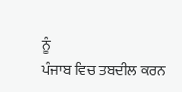ਨੂੰ
ਪੰਜਾਬ ਵਿਚ ਤਬਦੀਲ ਕਰਨ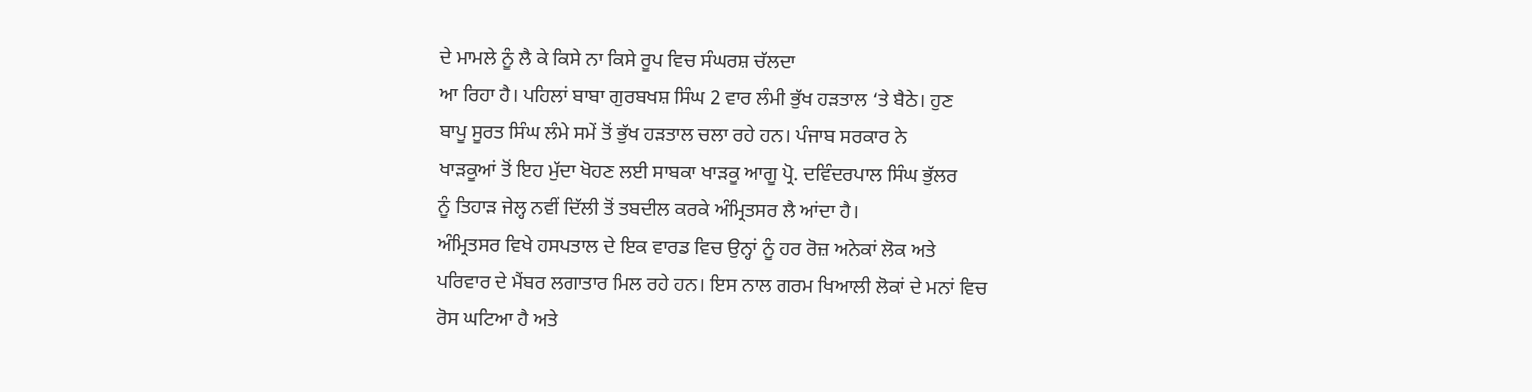ਦੇ ਮਾਮਲੇ ਨੂੰ ਲੈ ਕੇ ਕਿਸੇ ਨਾ ਕਿਸੇ ਰੂਪ ਵਿਚ ਸੰਘਰਸ਼ ਚੱਲਦਾ
ਆ ਰਿਹਾ ਹੈ। ਪਹਿਲਾਂ ਬਾਬਾ ਗੁਰਬਖਸ਼ ਸਿੰਘ 2 ਵਾਰ ਲੰਮੀ ਭੁੱਖ ਹੜਤਾਲ ‘ਤੇ ਬੈਠੇ। ਹੁਣ
ਬਾਪੂ ਸੂਰਤ ਸਿੰਘ ਲੰਮੇ ਸਮੇਂ ਤੋਂ ਭੁੱਖ ਹੜਤਾਲ ਚਲਾ ਰਹੇ ਹਨ। ਪੰਜਾਬ ਸਰਕਾਰ ਨੇ
ਖਾੜਕੂਆਂ ਤੋਂ ਇਹ ਮੁੱਦਾ ਖੋਹਣ ਲਈ ਸਾਬਕਾ ਖਾੜਕੂ ਆਗੂ ਪ੍ਰੋ. ਦਵਿੰਦਰਪਾਲ ਸਿੰਘ ਭੁੱਲਰ
ਨੂੰ ਤਿਹਾੜ ਜੇਲ੍ਹ ਨਵੀਂ ਦਿੱਲੀ ਤੋਂ ਤਬਦੀਲ ਕਰਕੇ ਅੰਮ੍ਰਿਤਸਰ ਲੈ ਆਂਦਾ ਹੈ।
ਅੰਮ੍ਰਿਤਸਰ ਵਿਖੇ ਹਸਪਤਾਲ ਦੇ ਇਕ ਵਾਰਡ ਵਿਚ ਉਨ੍ਹਾਂ ਨੂੰ ਹਰ ਰੋਜ਼ ਅਨੇਕਾਂ ਲੋਕ ਅਤੇ
ਪਰਿਵਾਰ ਦੇ ਮੈਂਬਰ ਲਗਾਤਾਰ ਮਿਲ ਰਹੇ ਹਨ। ਇਸ ਨਾਲ ਗਰਮ ਖਿਆਲੀ ਲੋਕਾਂ ਦੇ ਮਨਾਂ ਵਿਚ
ਰੋਸ ਘਟਿਆ ਹੈ ਅਤੇ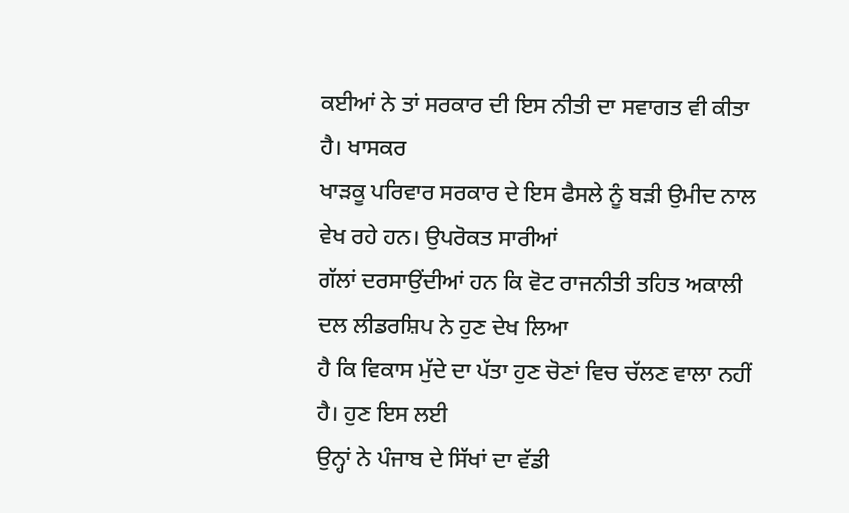ਕਈਆਂ ਨੇ ਤਾਂ ਸਰਕਾਰ ਦੀ ਇਸ ਨੀਤੀ ਦਾ ਸਵਾਗਤ ਵੀ ਕੀਤਾ ਹੈ। ਖਾਸਕਰ
ਖਾੜਕੂ ਪਰਿਵਾਰ ਸਰਕਾਰ ਦੇ ਇਸ ਫੈਸਲੇ ਨੂੰ ਬੜੀ ਉਮੀਦ ਨਾਲ ਵੇਖ ਰਹੇ ਹਨ। ਉਪਰੋਕਤ ਸਾਰੀਆਂ
ਗੱਲਾਂ ਦਰਸਾਉਂਦੀਆਂ ਹਨ ਕਿ ਵੋਟ ਰਾਜਨੀਤੀ ਤਹਿਤ ਅਕਾਲੀ ਦਲ ਲੀਡਰਸ਼ਿਪ ਨੇ ਹੁਣ ਦੇਖ ਲਿਆ
ਹੈ ਕਿ ਵਿਕਾਸ ਮੁੱਦੇ ਦਾ ਪੱਤਾ ਹੁਣ ਚੋਣਾਂ ਵਿਚ ਚੱਲਣ ਵਾਲਾ ਨਹੀਂ ਹੈ। ਹੁਣ ਇਸ ਲਈ
ਉਨ੍ਹਾਂ ਨੇ ਪੰਜਾਬ ਦੇ ਸਿੱਖਾਂ ਦਾ ਵੱਡੀ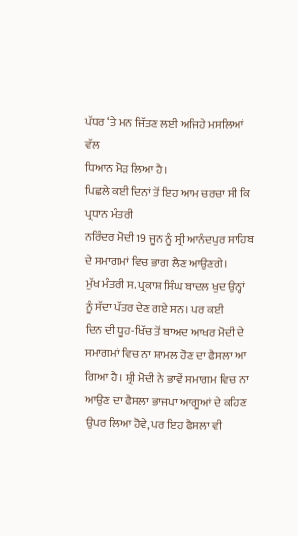ਪੱਧਰ ‘ਤੇ ਮਨ ਜਿੱਤਣ ਲਈ ਅਜਿਹੇ ਮਸਲਿਆਂ ਵੱਲ
ਧਿਆਨ ਮੋੜ ਲਿਆ ਹੈ।
ਪਿਛਲੇ ਕਈ ਦਿਨਾਂ ਤੋਂ ਇਹ ਆਮ ਚਰਚਾ ਸੀ ਕਿ ਪ੍ਰਧਾਨ ਮੰਤਰੀ
ਨਰਿੰਦਰ ਮੋਦੀ 19 ਜੂਨ ਨੂੰ ਸ੍ਰੀ ਆਨੰਦਪੁਰ ਸਾਹਿਬ ਦੇ ਸਮਾਗਮਾਂ ਵਿਚ ਭਾਗ ਲੈਣ ਆਉਣਗੇ।
ਮੁੱਖ ਮੰਤਰੀ ਸ. ਪ੍ਰਕਾਸ਼ ਸਿੰਘ ਬਾਦਲ ਖੁਦ ਉਨ੍ਹਾਂ ਨੂੰ ਸੱਦਾ ਪੱਤਰ ਦੇਣ ਗਏ ਸਨ। ਪਰ ਕਈ
ਦਿਨ ਦੀ ਧੂਹ-ਖਿੱਚ ਤੋਂ ਬਾਅਦ ਆਖਰ ਮੋਦੀ ਦੇ ਸਮਾਗਮਾਂ ਵਿਚ ਨਾ ਸ਼ਾਮਲ ਹੋਣ ਦਾ ਫੈਸਲਾ ਆ
ਗਿਆ ਹੈ। ਸ਼੍ਰੀ ਮੋਦੀ ਨੇ ਭਾਵੇਂ ਸਮਾਗਮ ਵਿਚ ਨਾ ਆਉਣ ਦਾ ਫੈਸਲਾ ਭਾਜਪਾ ਆਗੂਆਂ ਦੇ ਕਹਿਣ
ਉਪਰ ਲਿਆ ਹੋਵੇ, ਪਰ ਇਹ ਫੈਸਲਾ ਵੀ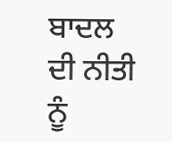ਬਾਦਲ ਦੀ ਨੀਤੀ ਨੂੰ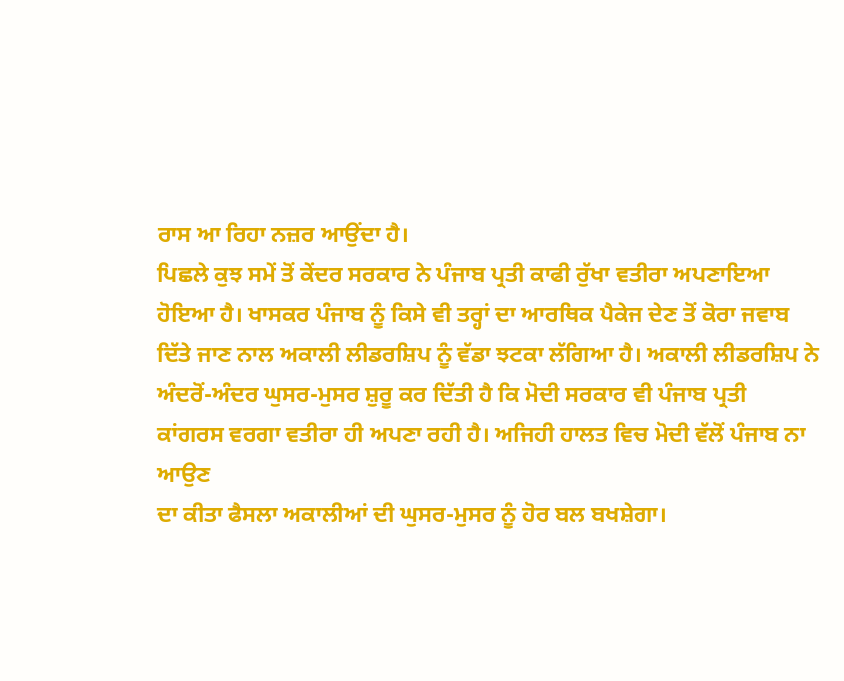ਰਾਸ ਆ ਰਿਹਾ ਨਜ਼ਰ ਆਉਂਦਾ ਹੈ।
ਪਿਛਲੇ ਕੁਝ ਸਮੇਂ ਤੋਂ ਕੇਂਦਰ ਸਰਕਾਰ ਨੇ ਪੰਜਾਬ ਪ੍ਰਤੀ ਕਾਫੀ ਰੁੱਖਾ ਵਤੀਰਾ ਅਪਣਾਇਆ
ਹੋਇਆ ਹੈ। ਖਾਸਕਰ ਪੰਜਾਬ ਨੂੰ ਕਿਸੇ ਵੀ ਤਰ੍ਹਾਂ ਦਾ ਆਰਥਿਕ ਪੈਕੇਜ ਦੇਣ ਤੋਂ ਕੋਰਾ ਜਵਾਬ
ਦਿੱਤੇ ਜਾਣ ਨਾਲ ਅਕਾਲੀ ਲੀਡਰਸ਼ਿਪ ਨੂੰ ਵੱਡਾ ਝਟਕਾ ਲੱਗਿਆ ਹੈ। ਅਕਾਲੀ ਲੀਡਰਸ਼ਿਪ ਨੇ
ਅੰਦਰੋਂ-ਅੰਦਰ ਘੁਸਰ-ਮੁਸਰ ਸ਼ੁਰੂ ਕਰ ਦਿੱਤੀ ਹੈ ਕਿ ਮੋਦੀ ਸਰਕਾਰ ਵੀ ਪੰਜਾਬ ਪ੍ਰਤੀ
ਕਾਂਗਰਸ ਵਰਗਾ ਵਤੀਰਾ ਹੀ ਅਪਣਾ ਰਹੀ ਹੈ। ਅਜਿਹੀ ਹਾਲਤ ਵਿਚ ਮੋਦੀ ਵੱਲੋਂ ਪੰਜਾਬ ਨਾ ਆਉਣ
ਦਾ ਕੀਤਾ ਫੈਸਲਾ ਅਕਾਲੀਆਂ ਦੀ ਘੁਸਰ-ਮੁਸਰ ਨੂੰ ਹੋਰ ਬਲ ਬਖਸ਼ੇਗਾ।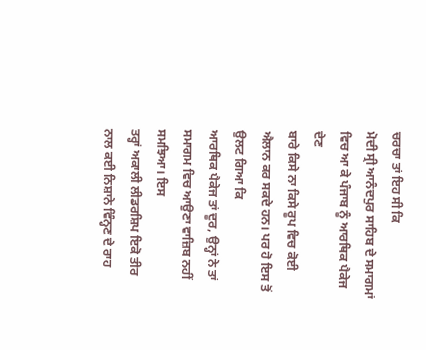ਚਰਚਾ ਤਾਂ ਇਹ ਸੀ ਕਿ
ਮੋਦੀ ਸ੍ਰੀ ਆਨੰਦਪੁਰ ਸਾਹਿਬ ਦੇ ਸਮਾਗਮਾਂ ਵਿਚ ਆ ਕੇ ਪੰਜਾਬ ਨੂੰ ਆਰਥਿਕ ਪੈਕੇਜ ਦੇਣ
ਬਾਰੇ ਕਿਸੇ ਨਾ ਕਿਸੇ ਰੂਪ ਵਿਚ ਕੋਈ ਐਲਾਨ ਕਰ ਸਕਦੇ ਹਨ। ਪਰ ਹੋ ਇਸ ਤੋਂ ਉਲਟ ਗਿਆ ਕਿ
ਆਰਥਿਕ ਪੈਕੇਜ ਤਾਂ ਦੂਰ, ਉਨ੍ਹਾਂ ਨੇ ਤਾਂ ਸਮਾਗਮ ਵਿਚ ਆਉਣਾ ਵਾਜ਼ਿਬ ਨਹੀਂ ਸਮਝਿਆ। ਇਸ
ਤਰ੍ਹਾਂ ਅਕਾਲੀ ਲੀਡਰਸ਼ਿਪ ਇਕੋ ਤੀਰ ਨਾਲ ਕਈ ਨਿਸ਼ਾਨੇ ਵਿੰਨ੍ਹਣ ਦੇ ਰਾਹ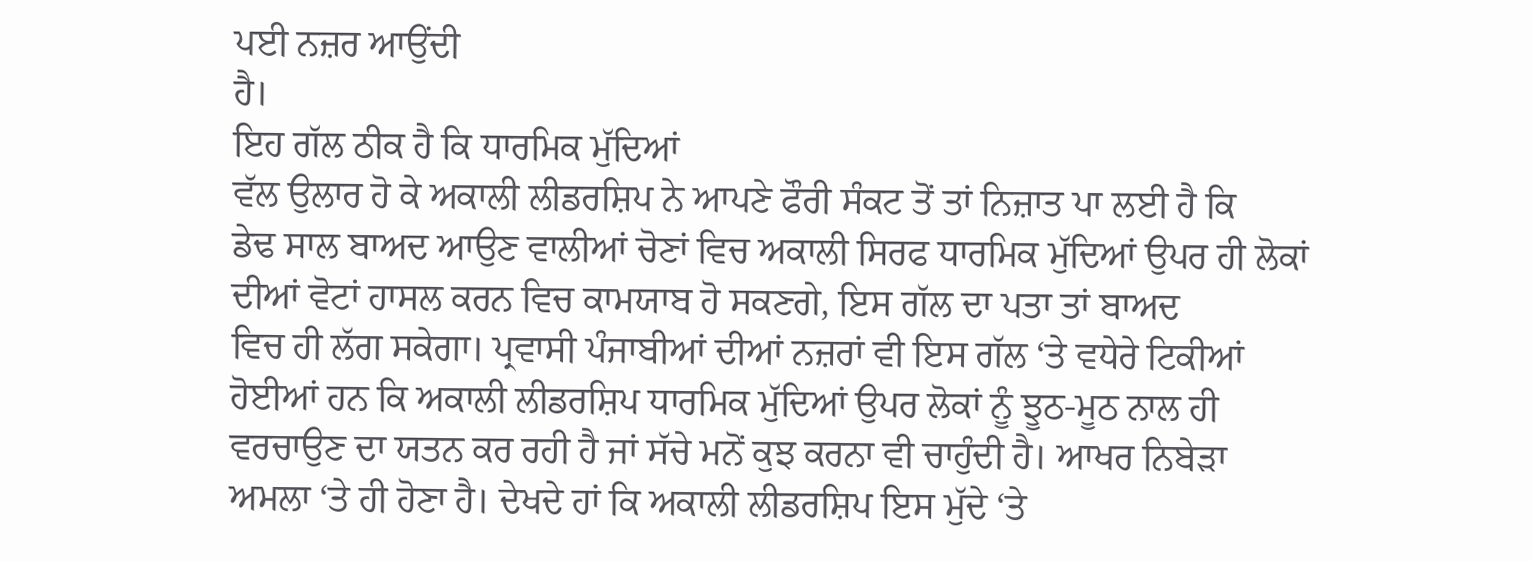ਪਈ ਨਜ਼ਰ ਆਉਂਦੀ
ਹੈ।
ਇਹ ਗੱਲ ਠੀਕ ਹੈ ਕਿ ਧਾਰਮਿਕ ਮੁੱਦਿਆਂ
ਵੱਲ ਉਲਾਰ ਹੋ ਕੇ ਅਕਾਲੀ ਲੀਡਰਸ਼ਿਪ ਨੇ ਆਪਣੇ ਫੌਰੀ ਸੰਕਟ ਤੋਂ ਤਾਂ ਨਿਜ਼ਾਤ ਪਾ ਲਈ ਹੈ ਕਿ
ਡੇਢ ਸਾਲ ਬਾਅਦ ਆਉਣ ਵਾਲੀਆਂ ਚੋਣਾਂ ਵਿਚ ਅਕਾਲੀ ਸਿਰਫ ਧਾਰਮਿਕ ਮੁੱਦਿਆਂ ਉਪਰ ਹੀ ਲੋਕਾਂ
ਦੀਆਂ ਵੋਟਾਂ ਹਾਸਲ ਕਰਨ ਵਿਚ ਕਾਮਯਾਬ ਹੋ ਸਕਣਗੇ, ਇਸ ਗੱਲ ਦਾ ਪਤਾ ਤਾਂ ਬਾਅਦ
ਵਿਚ ਹੀ ਲੱਗ ਸਕੇਗਾ। ਪ੍ਰਵਾਸੀ ਪੰਜਾਬੀਆਂ ਦੀਆਂ ਨਜ਼ਰਾਂ ਵੀ ਇਸ ਗੱਲ ‘ਤੇ ਵਧੇਰੇ ਟਿਕੀਆਂ
ਹੋਈਆਂ ਹਨ ਕਿ ਅਕਾਲੀ ਲੀਡਰਸ਼ਿਪ ਧਾਰਮਿਕ ਮੁੱਦਿਆਂ ਉਪਰ ਲੋਕਾਂ ਨੂੰ ਝੂਠ-ਮੂਠ ਨਾਲ ਹੀ
ਵਰਚਾਉਣ ਦਾ ਯਤਨ ਕਰ ਰਹੀ ਹੈ ਜਾਂ ਸੱਚੇ ਮਨੋਂ ਕੁਝ ਕਰਨਾ ਵੀ ਚਾਹੁੰਦੀ ਹੈ। ਆਖਰ ਨਿਬੇੜਾ
ਅਮਲਾ ‘ਤੇ ਹੀ ਹੋਣਾ ਹੈ। ਦੇਖਦੇ ਹਾਂ ਕਿ ਅਕਾਲੀ ਲੀਡਰਸ਼ਿਪ ਇਸ ਮੁੱਦੇ ‘ਤੇ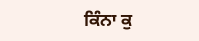ਕਿੰਨਾ ਕੁ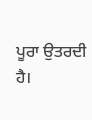ਪੂਰਾ ਉਤਰਦੀ ਹੈ।